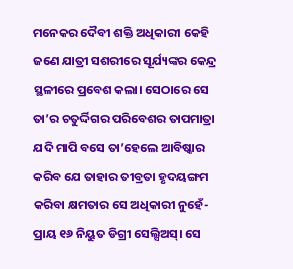ମନେକର ଦୈବୀ ଶକ୍ତି ଅଧିକାରୀ କେହି ଜଣେ ଯାତ୍ରୀ ସଶରୀରେ ସୂର୍ଯ୍ୟଙ୍କର କେନ୍ଦ୍ର ସ୍ଥଳୀରେ ପ୍ରବେଶ କଲା। ସେଠାରେ ସେ ତା’ର ଚତୁର୍ଦ୍ଦିଗର ପରିବେଶର ତାପମାତ୍ରା ଯଦି ମାପି ବସେ ତା’ହେଲେ ଆବିଷ୍କାର କରିବ ଯେ ତାହାର ତୀବ୍ରତା ହୃଦୟଙ୍ଗମ କରିବା କ୍ଷମତାର ସେ ଅଧିକାରୀ ନୁହେଁ- ପ୍ରାୟ ୧୬ ନିୟୁତ ଡିଗ୍ରୀ ସେଲ୍ସିଅସ୍। ସେ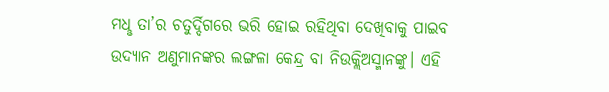ମଧୢ ତା’ର ଚତୁର୍ଦ୍ଦିଗରେ ଭରି ହୋଇ ରହିଥିବା ଦେଖିବାକୁ ପାଇବ ଉଦ୍ଯାନ ଅଣୁମାନଙ୍କର ଲଙ୍ଗଳା କେନ୍ଦ୍ର ବା ନିଉକ୍ଲିଅସ୍ମାନଙ୍କୁ। ଏହି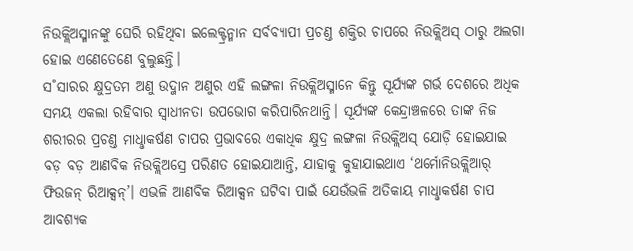ନିଉକ୍ଲିଅସ୍ମାନଙ୍କୁ ଘେରି ରହିଥିବା ଇଲେକ୍ଟ୍ରନ୍ମାନ ସର୍ବବ୍ୟାପୀ ପ୍ରଚଣ୍ତ ଶକ୍ତିର ଚାପରେ ନିଉକ୍ଲିଅସ୍ ଠାରୁ ଅଲଗା ହୋଇ ଏଣେତେଣେ ବୁଲୁଛନ୍ତି।
ସ˚ସାରର କ୍ଷୁଦ୍ରତମ ଅଣୁ ଉଦ୍ଜାନ ଅଣୁର ଏହି ଲଙ୍ଗଳା ନିଉକ୍ଲିଅସ୍ମାନେ କିନ୍ତୁ ସୂର୍ଯ୍ୟଙ୍କ ଗର୍ଭ ଦେଶରେ ଅଧିକ ସମୟ ଏକଲା ରହିବାର ସ୍ବାଧୀନତା ଉପଭୋଗ କରିପାରିନଥାନ୍ତି। ସୂର୍ଯ୍ୟଙ୍କ କେନ୍ଦ୍ରାଞ୍ଚଳରେ ତାଙ୍କ ନିଜ ଶରୀରର ପ୍ରଚଣ୍ତ ମାଧୢାକର୍ଷଣ ଚାପର ପ୍ରଭାବରେ ଏକାଧିକ କ୍ଷୁଦ୍ର ଲଙ୍ଗଳା ନିଉକ୍ଲିଅସ୍ ଯୋଡ଼ି ହୋଇଯାଇ ବଡ଼ ବଡ଼ ଆଣବିକ ନିଉକ୍ଲିଅସ୍ରେ ପରିଣତ ହୋଇଯାଆନ୍ତି, ଯାହାକୁ କୁହାଯାଇଥାଏ ‘ଥର୍ମୋନିଉକ୍ଲିଆର୍ ଫିଉଜନ୍ ରିଆକ୍ସନ୍’। ଏଭଳି ଆଣବିକ ରିଆକ୍ସନ ଘଟିବା ପାଇଁ ଯେଉଁଭଳି ଅତିକାୟ ମାଧୢାକର୍ଷଣ ଚାପ ଆବଶ୍ୟକ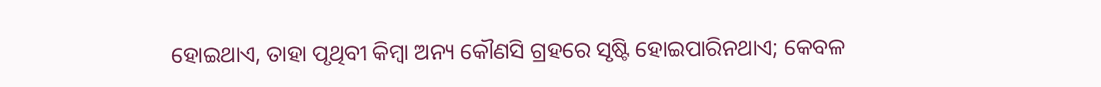ହୋଇଥାଏ, ତାହା ପୃଥିବୀ କିମ୍ବା ଅନ୍ୟ କୌଣସି ଗ୍ରହରେ ସୃଷ୍ଟି ହୋଇପାରିନଥାଏ; କେବଳ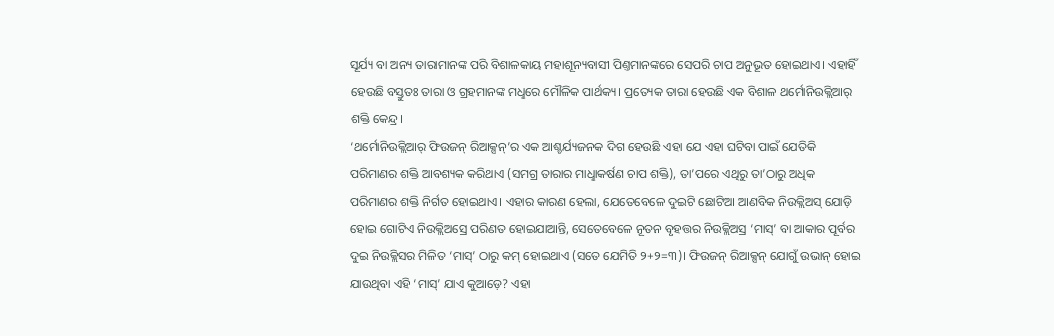ସୂର୍ଯ୍ୟ ବା ଅନ୍ୟ ତାରାମାନଙ୍କ ପରି ବିଶାଳକାୟ ମହାଶୂନ୍ୟବାସୀ ପିଣ୍ତମାନଙ୍କରେ ସେପରି ଚାପ ଅନୁଭୂତ ହୋଇଥାଏ। ଏହାହିଁ ହେଉଛି ବସ୍ତୁତଃ ତାରା ଓ ଗ୍ରହମାନଙ୍କ ମଧୢରେ ମୌଳିକ ପାର୍ଥକ୍ୟ। ପ୍ରତ୍ୟେକ ତାରା ହେଉଛି ଏକ ବିଶାଳ ଥର୍ମୋନିଉକ୍ଲିଆର୍ ଶକ୍ତି କେନ୍ଦ୍ର।
‘ଥର୍ମୋନିଉକ୍ଲିଆର୍ ଫିଉଜନ୍ ରିଆକ୍ସନ୍’ର ଏକ ଆଶ୍ଚର୍ଯ୍ୟଜନକ ଦିଗ ହେଉଛି ଏହା ଯେ ଏହା ଘଟିବା ପାଇଁ ଯେତିକି ପରିମାଣର ଶକ୍ତି ଆବଶ୍ୟକ କରିଥାଏ (ସମଗ୍ର ତାରାର ମାଧୢାକର୍ଷଣ ଚାପ ଶକ୍ତି), ତା’ପରେ ଏଥିରୁ ତା’ଠାରୁ ଅଧିକ ପରିମାଣର ଶକ୍ତି ନିର୍ଗତ ହୋଇଥାଏ। ଏହାର କାରଣ ହେଲା, ଯେତେବେଳେ ଦୁଇଟି ଛୋଟିଆ ଆଣବିକ ନିଉକ୍ଲିଅସ୍ ଯୋଡ଼ି ହୋଇ ଗୋଟିଏ ନିଉକ୍ଲିଅସ୍ରେ ପରିଣତ ହୋଇଯାଆନ୍ତି, ସେତେବେଳେ ନୂତନ ବୃହତ୍ତର ନିଉକ୍ଲିଅସ୍ର ‘ମାସ୍’ ବା ଆକାର ପୂର୍ବର ଦୁଇ ନିଉକ୍ଲିସର ମିଳିତ ‘ମାସ୍’ ଠାରୁ କମ୍ ହୋଇଥାଏ (ସତେ ଯେମିତି ୨+୨=୩)। ଫିଉଜନ୍ ରିଆକ୍ସନ୍ ଯୋଗୁଁ ଉଭାନ୍ ହୋଇ ଯାଉଥିବା ଏହି ‘ମାସ୍’ ଯାଏ କୁଆଡ଼େ? ଏହା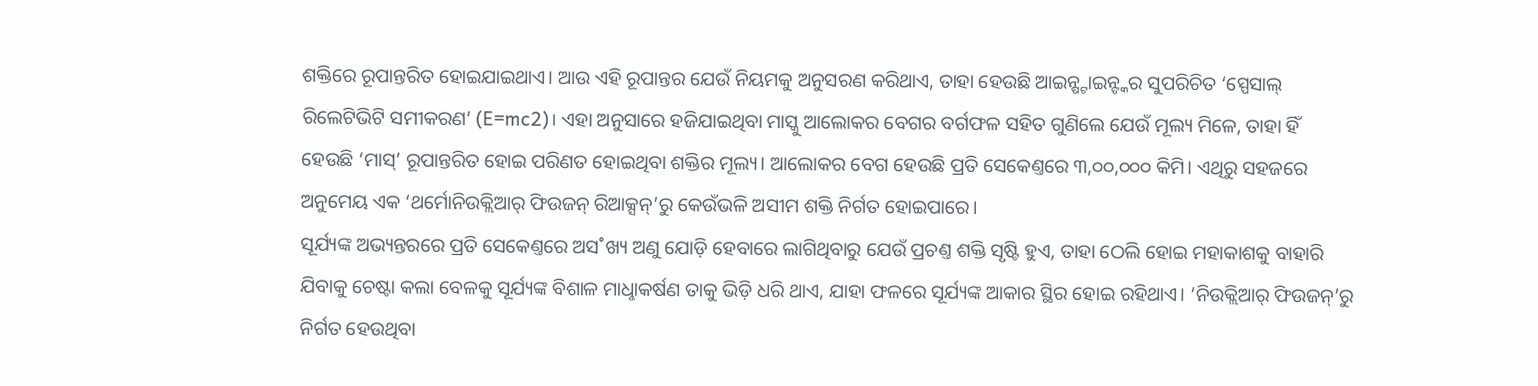ଶକ୍ତିରେ ରୂପାନ୍ତରିତ ହୋଇଯାଇଥାଏ। ଆଉ ଏହି ରୂପାନ୍ତର ଯେଉଁ ନିୟମକୁ ଅନୁସରଣ କରିଥାଏ, ତାହା ହେଉଛି ଆଇନ୍ଷ୍ଟାଇନ୍ଙ୍କର ସୁପରିଚିତ ‘ସ୍ପେସାଲ୍ ରିଲେଟିଭିଟି ସମୀକରଣ’ (E=mc2)। ଏହା ଅନୁସାରେ ହଜିଯାଇଥିବା ମାସ୍କୁ ଆଲୋକର ବେଗର ବର୍ଗଫଳ ସହିତ ଗୁଣିଲେ ଯେଉଁ ମୂଲ୍ୟ ମିଳେ, ତାହା ହିଁ ହେଉଛି ‘ମାସ୍’ ରୂପାନ୍ତରିତ ହୋଇ ପରିଣତ ହୋଇଥିବା ଶକ୍ତିର ମୂଲ୍ୟ। ଆଲୋକର ବେଗ ହେଉଛି ପ୍ରତି ସେକେଣ୍ତରେ ୩,୦୦,୦୦୦ କିମି। ଏଥିରୁ ସହଜରେ ଅନୁମେୟ ଏକ ‘ଥର୍ମୋନିଉକ୍ଲିଆର୍ ଫିଉଜନ୍ ରିଆକ୍ସନ୍’ରୁ କେଉଁଭଳି ଅସୀମ ଶକ୍ତି ନିର୍ଗତ ହୋଇପାରେ।
ସୂର୍ଯ୍ୟଙ୍କ ଅଭ୍ୟନ୍ତରରେ ପ୍ରତି ସେକେଣ୍ତରେ ଅସ˚ଖ୍ୟ ଅଣୁ ଯୋଡ଼ି ହେବାରେ ଲାଗିଥିବାରୁ ଯେଉଁ ପ୍ରଚଣ୍ତ ଶକ୍ତି ସୃଷ୍ଟି ହୁଏ, ତାହା ଠେଲି ହୋଇ ମହାକାଶକୁ ବାହାରି ଯିବାକୁ ଚେଷ୍ଟା କଲା ବେଳକୁ ସୂର୍ଯ୍ୟଙ୍କ ବିଶାଳ ମାଧୢାକର୍ଷଣ ତାକୁ ଭିଡ଼ି ଧରି ଥାଏ, ଯାହା ଫଳରେ ସୂର୍ଯ୍ୟଙ୍କ ଆକାର ସ୍ଥିର ହୋଇ ରହିଥାଏ। ‘ନିଉକ୍ଲିଆର୍ ଫିଉଜନ୍’ରୁ ନିର୍ଗତ ହେଉଥିବା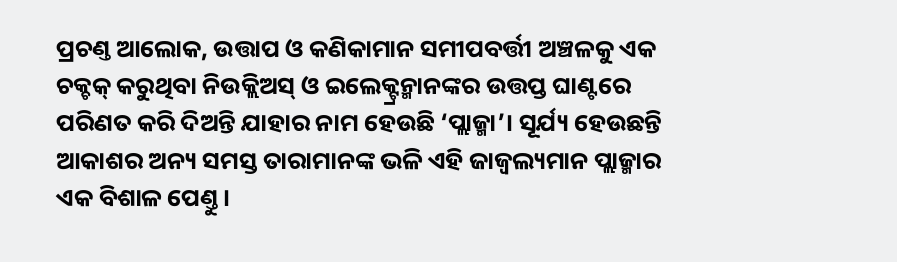ପ୍ରଚଣ୍ତ ଆଲୋକ, ଉତ୍ତାପ ଓ କଣିକାମାନ ସମୀପବର୍ତ୍ତୀ ଅଞ୍ଚଳକୁ ଏକ ଚକ୍ଚକ୍ କରୁଥିବା ନିଉକ୍ଲିଅସ୍ ଓ ଇଲେକ୍ଟ୍ରନ୍ମାନଙ୍କର ଉତ୍ତପ୍ତ ଘାଣ୍ଟରେ ପରିଣତ କରି ଦିଅନ୍ତି ଯାହାର ନାମ ହେଉଛି ‘ପ୍ଲାଜ୍ମା’। ସୂର୍ଯ୍ୟ ହେଉଛନ୍ତି ଆକାଶର ଅନ୍ୟ ସମସ୍ତ ତାରାମାନଙ୍କ ଭଳି ଏହି ଜାଜ୍ବଲ୍ୟମାନ ପ୍ଲାଜ୍ମାର ଏକ ବିଶାଳ ପେଣ୍ତୁ।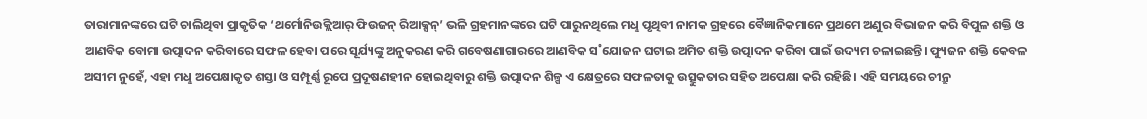ତାରାମାନଙ୍କରେ ଘଟି ଚାଲିଥିବା ପ୍ରାକୃତିକ ‘ଥର୍ମୋନିଉକ୍ଲିଆର୍ ଫିଉଜନ୍ ରିଆକ୍ସନ୍’ ଭଳି ଗ୍ରହମାନଙ୍କରେ ଘଟି ପାରୁନଥିଲେ ମଧୢ ପୃଥିବୀ ନାମକ ଗ୍ରହରେ ବୈଜ୍ଞାନିକମାନେ ପ୍ରଥମେ ଅଣୁର ବିଭାଜନ କରି ବିପୁଳ ଶକ୍ତି ଓ ଆଣବିକ ବୋମା ଉତ୍ପାଦନ କରିବାରେ ସଫଳ ହେବା ପରେ ସୂର୍ଯ୍ୟଙ୍କୁ ଅନୁକରଣ କରି ଗବେଷଣାଗାରରେ ଆଣବିକ ସ˚ଯୋଜନ ଘଟାଇ ଅମିତ ଶକ୍ତି ଉତ୍ପାଦନ କରିବା ପାଇଁ ଉଦ୍ୟମ ଚଳାଇଛନ୍ତି। ଫ୍ୟୁଜନ ଶକ୍ତି କେବଳ ଅସୀମ ନୁହେଁ, ଏହା ମଧୢ ଅପେକ୍ଷାକୃତ ଶସ୍ତା ଓ ସମ୍ପୂର୍ଣ୍ଣ ରୂପେ ପ୍ରଦୂଷଣହୀନ ହୋଇଥିବାରୁ ଶକ୍ତି ଉତ୍ପାଦନ ଶିଳ୍ପ ଏ କ୍ଷେତ୍ରରେ ସଫଳତାକୁ ଉତ୍ସୁକତାର ସହିତ ଅପେକ୍ଷା କରି ରହିଛି। ଏହି ସମୟରେ ଚୀନ୍ରୁ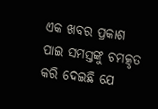ଏକ ଖବର ପ୍ରକାଶ ପାଇ ସମସ୍ତଙ୍କୁ ଚମତ୍କୃତ କରି ଦେଇଛି ଯେ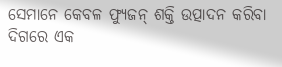ସେମାନେ କେବଳ ଫ୍ୟୁଜନ୍ ଶକ୍ତି ଉତ୍ପାଦନ କରିବା ଦିଗରେ ଏକ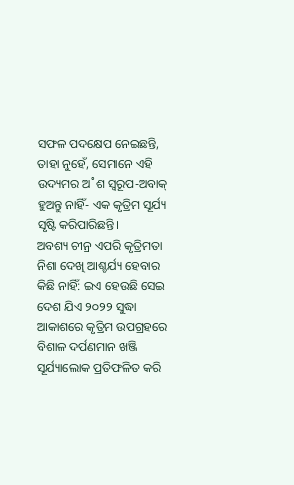ସଫଳ ପଦକ୍ଷେପ ନେଇଛନ୍ତି, ତାହା ନୁହେଁ, ସେମାନେ ଏହି ଉଦ୍ୟମର ଅ˚ଶ ସ୍ବରୂପ-ଅବାକ୍ ହୁଅନ୍ତୁ ନାହିଁ- ଏକ କୃତ୍ରିମ ସୂର୍ଯ୍ୟ ସୃଷ୍ଟି କରିପାରିଛନ୍ତି।
ଅବଶ୍ୟ ଚୀନ୍ର ଏପରି କୃତ୍ରିମତା ନିଶା ଦେଖି ଆଶ୍ଚର୍ଯ୍ୟ ହେବାର କିଛି ନାହିଁ: ଇଏ ହେଉଛି ସେଇ ଦେଶ ଯିଏ ୨୦୨୨ ସୁଦ୍ଧା ଆକାଶରେ କୃତ୍ରିମ ଉପଗ୍ରହରେ ବିଶାଳ ଦର୍ପଣମାନ ଖଞ୍ଜି ସୂର୍ଯ୍ୟାଲୋକ ପ୍ରତିଫଳିତ କରି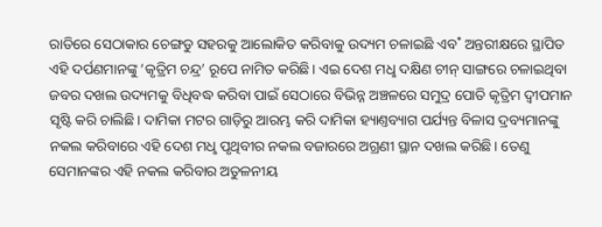ରାତିରେ ସେଠାକାର ଚେଙ୍ଗଡୁ ସହରକୁ ଆଲୋକିତ କରିବାକୁ ଉଦ୍ୟମ ଚଳାଇଛି ଏବ˚ ଅନ୍ତରୀକ୍ଷରେ ସ୍ଥାପିତ ଏହି ଦର୍ପଣମାନଙ୍କୁ ‘କୃତ୍ରିମ ଚନ୍ଦ୍ର’ ରୂପେ ନାମିତ କରିଛି। ଏଇ ଦେଶ ମଧୢ ଦକ୍ଷିଣ ଚୀନ୍ ସାଙ୍ଗରେ ଚଳାଇଥିବା ଜବର ଦଖଲ ଉଦ୍ୟମକୁ ବିଧିବଦ୍ଧ କରିବା ପାଇଁ ସେଠାରେ ବିଭିନ୍ନ ଅଞ୍ଚଳରେ ସମୁଦ୍ର ପୋତି କୃତ୍ରିମ ଦ୍ବୀପମାନ ସୃଷ୍ଟି କରି ଚାଲିଛି। ଦାମିକା ମଟର ଗାଡ଼ିରୁ ଆରମ୍ଭ କରି ଦାମିକା ହ୍ୟାଣ୍ତବ୍ୟାଗ ପର୍ଯ୍ୟନ୍ତ ବିଳାସ ଦ୍ରବ୍ୟମାନଙ୍କୁ ନକଲ କରିବାରେ ଏହି ଦେଶ ମଧୢ ପୃଥିବୀର ନକଲ ବଜାରରେ ଅଗ୍ରଣୀ ସ୍ଥାନ ଦଖଲ କରିଛି। ତେଣୁ ସେମାନଙ୍କର ଏହି ନକଲ କରିବାର ଅତୁଳନୀୟ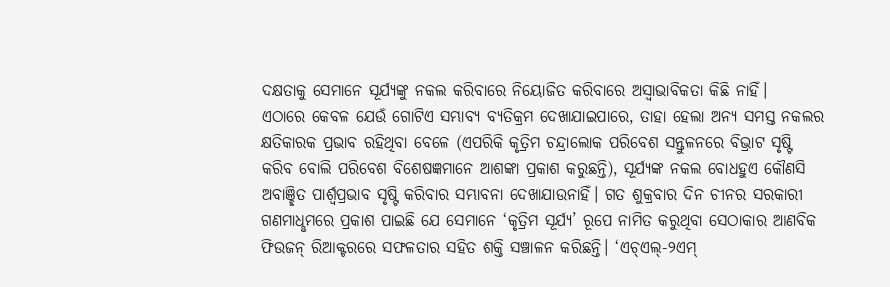ଦକ୍ଷତାକୁ ସେମାନେ ସୂର୍ଯ୍ୟଙ୍କୁ ନକଲ କରିବାରେ ନିୟୋଜିତ କରିବାରେ ଅସ୍ବାଭାବିକତା କିଛି ନାହିଁ।
ଏଠାରେ କେବଳ ଯେଉଁ ଗୋଟିଏ ସମ୍ଭାବ୍ୟ ବ୍ୟତିକ୍ରମ ଦେଖାଯାଇପାରେ, ତାହା ହେଲା ଅନ୍ୟ ସମସ୍ତ ନକଲର କ୍ଷତିକାରକ ପ୍ରଭାବ ରହିଥିବା ବେଳେ (ଏପରିକି କୃତ୍ରିମ ଚନ୍ଦ୍ରାଲୋକ ପରିବେଶ ସନ୍ତୁଳନରେ ବିଭ୍ରାଟ ସୃଷ୍ଟି କରିବ ବୋଲି ପରିବେଶ ବିଶେଷଜ୍ଞମାନେ ଆଶଙ୍କା ପ୍ରକାଶ କରୁଛନ୍ତି), ସୂର୍ଯ୍ୟଙ୍କ ନକଲ ବୋଧହୁଏ କୌଣସି ଅବାଞ୍ଛିତ ପାର୍ଶ୍ବପ୍ରଭାବ ସୃଷ୍ଟି କରିବାର ସମ୍ଭାବନା ଦେଖାଯାଉନାହିଁ। ଗତ ଶୁକ୍ରବାର ଦିନ ଚୀନର ସରକାରୀ ଗଣମାଧୢମରେ ପ୍ରକାଶ ପାଇଛି ଯେ ସେମାନେ ‘କୃତ୍ରିମ ସୂର୍ଯ୍ୟ’ ରୂପେ ନାମିତ କରୁଥିବା ସେଠାକାର ଆଣବିକ ଫିଉଜନ୍ ରିଆକ୍ଟରରେ ସଫଳତାର ସହିତ ଶକ୍ତି ସଞ୍ଚାଳନ କରିଛନ୍ତି। ‘ଏଚ୍ଏଲ୍-୨ଏମ୍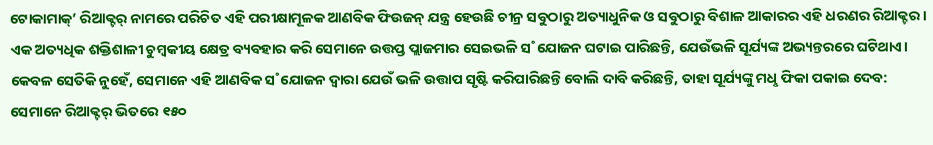ଟୋକାମାକ୍’ ରିଆକ୍ଟର୍ ନାମରେ ପରିଚିତ ଏହି ପରୀକ୍ଷାମୂଳକ ଆଣବିକ ଫିଉଜନ୍ ଯନ୍ତ୍ର ହେଉଛି ଚୀନ୍ର ସବୁଠାରୁ ଅତ୍ୟାଧୁନିକ ଓ ସବୁଠାରୁ ବିଶାଳ ଆକାରର ଏହି ଧରଣର ରିଆକ୍ଟର। ଏକ ଅତ୍ୟଧିକ ଶକ୍ତିଶାଳୀ ଚୁମ୍ବକୀୟ କ୍ଷେତ୍ର ବ୍ୟବହାର କରି ସେମାନେ ଉତ୍ତପ୍ତ ପ୍ଲାଜମାର ସେଇଭଳି ସ˚ଯୋଜନ ଘଟାଇ ପାରିଛନ୍ତି, ଯେଉଁଭଳି ସୂର୍ଯ୍ୟଙ୍କ ଅଭ୍ୟନ୍ତରରେ ଘଟିଥାଏ। କେବଳ ସେତିକି ନୁହେଁ, ସେମାନେ ଏହି ଆଣବିକ ସ˚ଯୋଜନ ଦ୍ବାରା ଯେଉଁ ଭଳି ଉତ୍ତାପ ସୃଷ୍ଟି କରିପାରିଛନ୍ତି ବୋଲି ଦାବି କରିଛନ୍ତି, ତାହା ସୂର୍ଯ୍ୟଙ୍କୁ ମଧୢ ଫିକା ପକାଇ ଦେବ: ସେମାନେ ରିଆକ୍ଟର୍ ଭିତରେ ୧୫୦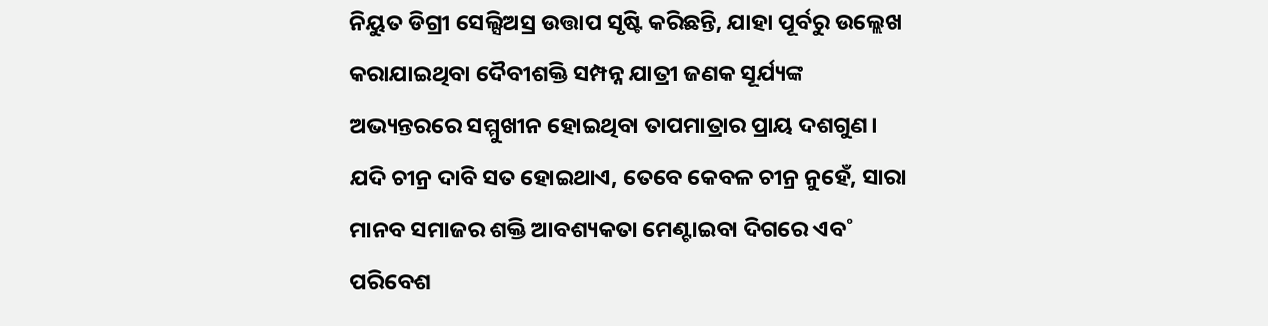ନିୟୁତ ଡିଗ୍ରୀ ସେଲ୍ସିଅସ୍ର ଉତ୍ତାପ ସୃଷ୍ଟି କରିଛନ୍ତି, ଯାହା ପୂର୍ବରୁ ଉଲ୍ଲେଖ କରାଯାଇଥିବା ଦୈବୀଶକ୍ତି ସମ୍ପନ୍ନ ଯାତ୍ରୀ ଜଣକ ସୂର୍ଯ୍ୟଙ୍କ ଅଭ୍ୟନ୍ତରରେ ସମ୍ମୁଖୀନ ହୋଇଥିବା ତାପମାତ୍ରାର ପ୍ରାୟ ଦଶଗୁଣ।
ଯଦି ଚୀନ୍ର ଦାବି ସତ ହୋଇଥାଏ, ତେବେ କେବଳ ଚୀନ୍ର ନୁହେଁ, ସାରା ମାନବ ସମାଜର ଶକ୍ତି ଆବଶ୍ୟକତା ମେଣ୍ଟାଇବା ଦିଗରେ ଏବ˚ ପରିବେଶ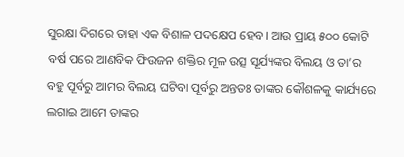ସୁରକ୍ଷା ଦିଗରେ ତାହା ଏକ ବିଶାଳ ପଦକ୍ଷେପ ହେବ। ଆଉ ପ୍ରାୟ ୫୦୦ କୋଟି ବର୍ଷ ପରେ ଆଣବିକ ଫିଉଜନ ଶକ୍ତିର ମୂଳ ଉତ୍ସ ସୂର୍ଯ୍ୟଙ୍କର ବିଲୟ ଓ ତା’ର ବହୁ ପୂର୍ବରୁ ଆମର ବିଲୟ ଘଟିବା ପୂର୍ବରୁ ଅନ୍ତତଃ ତାଙ୍କର କୌଶଳକୁ କାର୍ଯ୍ୟରେ ଲଗାଇ ଆମେ ତାଙ୍କର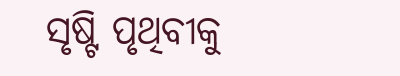ସୃଷ୍ଟି ପୃଥିବୀକୁ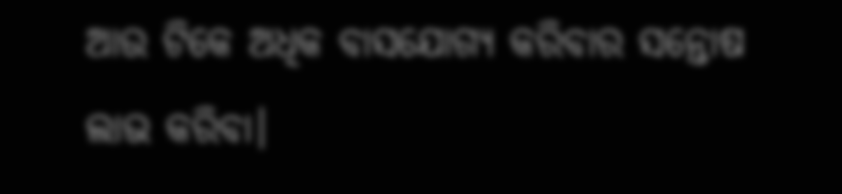ଆଉ ଟିକେ ଅଧିକ ବାସଯୋଗ୍ୟ କରିବାର ସନ୍ତୋଷ ଲାଭ କରିବା।